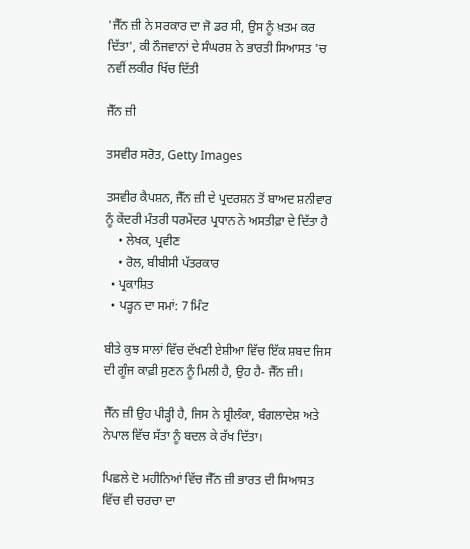'ਜੈੱਨ ਜ਼ੀ ਨੇ ਸਰਕਾਰ ਦਾ ਜੋ ਡਰ ਸੀ, ਉਸ ਨੂੰ ਖ਼ਤਮ ਕਰ ਦਿੱਤਾ', ਕੀ ਨੌਜਵਾਨਾਂ ਦੇ ਸੰਘਰਸ਼ ਨੇ ਭਾਰਤੀ ਸਿਆਸਤ 'ਚ ਨਵੀਂ ਲਕੀਰ ਖਿੱਚ ਦਿੱਤੀ

ਜੈੱਨ ਜ਼ੀ

ਤਸਵੀਰ ਸਰੋਤ, Getty Images

ਤਸਵੀਰ ਕੈਪਸ਼ਨ, ਜੈੱਨ ਜ਼ੀ ਦੇ ਪ੍ਰਦਰਸ਼ਨ ਤੋਂ ਬਾਅਦ ਸ਼ਨੀਵਾਰ ਨੂੰ ਕੇਂਦਰੀ ਮੰਤਰੀ ਧਰਮੇਂਦਰ ਪ੍ਰਧਾਨ ਨੇ ਅਸਤੀਫ਼ਾ ਦੇ ਦਿੱਤਾ ਹੈ
    • ਲੇਖਕ, ਪ੍ਰਵੀਣ
    • ਰੋਲ, ਬੀਬੀਸੀ ਪੱਤਰਕਾਰ
  • ਪ੍ਰਕਾਸ਼ਿਤ
  • ਪੜ੍ਹਨ ਦਾ ਸਮਾਂ: 7 ਮਿੰਟ

ਬੀਤੇ ਕੁਝ ਸਾਲਾਂ ਵਿੱਚ ਦੱਖਣੀ ਏਸ਼ੀਆ ਵਿੱਚ ਇੱਕ ਸ਼ਬਦ ਜਿਸ ਦੀ ਗੂੰਜ ਕਾਫ਼ੀ ਸੁਣਨ ਨੂੰ ਮਿਲੀ ਹੈ, ਉਹ ਹੈ- ਜੈੱਨ ਜ਼ੀ।

ਜੈੱਨ ਜ਼ੀ ਉਹ ਪੀੜ੍ਹੀ ਹੈ, ਜਿਸ ਨੇ ਸ਼੍ਰੀਲੰਕਾ, ਬੰਗਲਾਦੇਸ਼ ਅਤੇ ਨੇਪਾਲ ਵਿੱਚ ਸੱਤਾ ਨੂੰ ਬਦਲ ਕੇ ਰੱਖ ਦਿੱਤਾ।

ਪਿਛਲੇ ਦੋ ਮਹੀਨਿਆਂ ਵਿੱਚ ਜੈੱਨ ਜ਼ੀ ਭਾਰਤ ਦੀ ਸਿਆਸਤ ਵਿੱਚ ਵੀ ਚਰਚਾ ਦਾ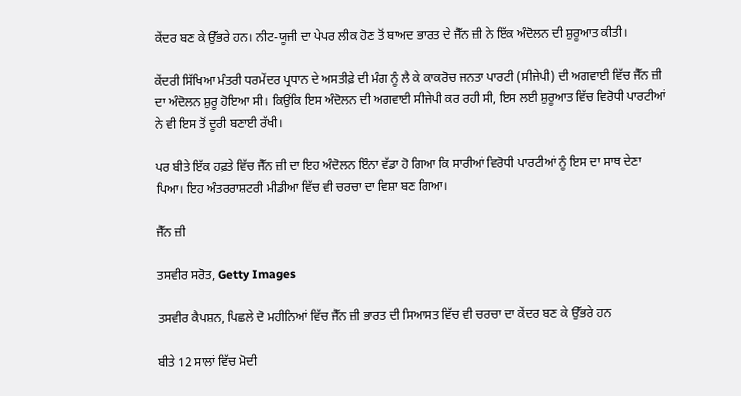ਕੇਂਦਰ ਬਣ ਕੇ ਉੱਭਰੇ ਹਨ। ਨੀਟ-ਯੂਜੀ ਦਾ ਪੇਪਰ ਲੀਕ ਹੋਣ ਤੋਂ ਬਾਅਦ ਭਾਰਤ ਦੇ ਜੈੱਨ ਜ਼ੀ ਨੇ ਇੱਕ ਅੰਦੋਲਨ ਦੀ ਸ਼ੁਰੂਆਤ ਕੀਤੀ।

ਕੇਂਦਰੀ ਸਿੱਖਿਆ ਮੰਤਰੀ ਧਰਮੇਂਦਰ ਪ੍ਰਧਾਨ ਦੇ ਅਸਤੀਫ਼ੇ ਦੀ ਮੰਗ ਨੂੰ ਲੈ ਕੇ ਕਾਕਰੋਚ ਜਨਤਾ ਪਾਰਟੀ (ਸੀਜੇਪੀ) ਦੀ ਅਗਵਾਈ ਵਿੱਚ ਜੈੱਨ ਜ਼ੀ ਦਾ ਅੰਦੋਲਨ ਸ਼ੁਰੂ ਹੋਇਆ ਸੀ। ਕਿਉਂਕਿ ਇਸ ਅੰਦੋਲਨ ਦੀ ਅਗਵਾਈ ਸੀਜੇਪੀ ਕਰ ਰਹੀ ਸੀ, ਇਸ ਲਈ ਸ਼ੁਰੂਆਤ ਵਿੱਚ ਵਿਰੋਧੀ ਪਾਰਟੀਆਂ ਨੇ ਵੀ ਇਸ ਤੋਂ ਦੂਰੀ ਬਣਾਈ ਰੱਖੀ।

ਪਰ ਬੀਤੇ ਇੱਕ ਹਫ਼ਤੇ ਵਿੱਚ ਜੈੱਨ ਜ਼ੀ ਦਾ ਇਹ ਅੰਦੋਲਨ ਇੰਨਾ ਵੱਡਾ ਹੋ ਗਿਆ ਕਿ ਸਾਰੀਆਂ ਵਿਰੋਧੀ ਪਾਰਟੀਆਂ ਨੂੰ ਇਸ ਦਾ ਸਾਥ ਦੇਣਾ ਪਿਆ। ਇਹ ਅੰਤਰਰਾਸ਼ਟਰੀ ਮੀਡੀਆ ਵਿੱਚ ਵੀ ਚਰਚਾ ਦਾ ਵਿਸ਼ਾ ਬਣ ਗਿਆ।

ਜੈੱਨ ਜ਼ੀ

ਤਸਵੀਰ ਸਰੋਤ, Getty Images

ਤਸਵੀਰ ਕੈਪਸ਼ਨ, ਪਿਛਲੇ ਦੋ ਮਹੀਨਿਆਂ ਵਿੱਚ ਜੈੱਨ ਜ਼ੀ ਭਾਰਤ ਦੀ ਸਿਆਸਤ ਵਿੱਚ ਵੀ ਚਰਚਾ ਦਾ ਕੇਂਦਰ ਬਣ ਕੇ ਉੱਭਰੇ ਹਨ

ਬੀਤੇ 12 ਸਾਲਾਂ ਵਿੱਚ ਮੋਦੀ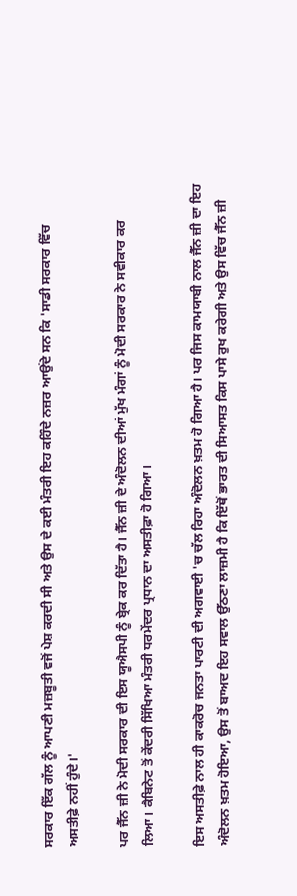ਸਰਕਾਰ ਇੱਕ ਗੱਲ ਨੂੰ ਆਪਣੀ ਮਜ਼ਬੂਤੀ ਵਜੋਂ ਪੇਸ਼ ਕਰਦੀ ਸੀ ਅਤੇ ਉਸ ਦੇ ਕਈ ਮੰਤਰੀ ਇਹ ਕਹਿੰਦੇ ਨਜ਼ਰ ਆਉਂਦੇ ਸਨ ਕਿ 'ਸਾਡੀ ਸਰਕਾਰ ਵਿੱਚ ਅਸਤੀਫ਼ੇ ਨਹੀਂ ਹੁੰਦੇ।'

ਪਰ ਜੈੱਨ ਜ਼ੀ ਨੇ ਮੋਦੀ ਸਰਕਾਰ ਦੀ ਇਸ ਯੂਐਸਪੀ ਨੂੰ ਬ੍ਰੇਕ ਕਰ ਦਿੱਤਾ ਹੈ। ਜੈੱਨ ਜ਼ੀ ਦੇ ਅੰਦੋਲਨ ਦੀਆਂ ਮੁੱਖ ਮੰਗਾਂ ਨੂੰ ਮੋਦੀ ਸਰਕਾਰ ਨੇ ਸਵੀਕਾਰ ਕਰ ਲਿਆ। ਕੈਬਿਨੇਟ ਤੋਂ ਕੇਂਦਰੀ ਸਿੱਖਿਆ ਮੰਤਰੀ ਧਰਮੇਂਦਰ ਪ੍ਰਧਾਨ ਦਾ ਅਸਤੀਫ਼ਾ ਹੋ ਗਿਆ।

ਇਸ ਅਸਤੀਫ਼ੇ ਨਾਲ ਹੀ ਕਾਕਰੋਚ ਜਨਤਾ ਪਾਰਟੀ ਦੀ ਅਗਵਾਈ 'ਚ ਚੱਲ ਰਿਹਾ ਅੰਦੋਲਨ ਖ਼ਤਮ ਹੋ ਗਿਆ ਹੈ। ਪਰ ਜਿਸ ਕਾਮਯਾਬੀ ਨਾਲ ਜੈੱਨ ਜ਼ੀ ਦਾ ਇਹ ਅੰਦੋਲਨ ਖ਼ਤਮ ਹੋਇਆ, ਉਸ ਤੋਂ ਬਾਅਦ ਇਹ ਸਵਾਲ ਉੱਠਣਾ ਲਾਜ਼ਮੀ ਹੈ ਕਿ ਇੱਥੋਂ ਭਾਰਤ ਦੀ ਸਿਆਸਤ ਕਿਸ ਪਾਸੇ ਰੁਖ ਕਰੇਗੀ ਅਤੇ ਉਸ ਵਿੱਚ ਜੈੱਨ ਜ਼ੀ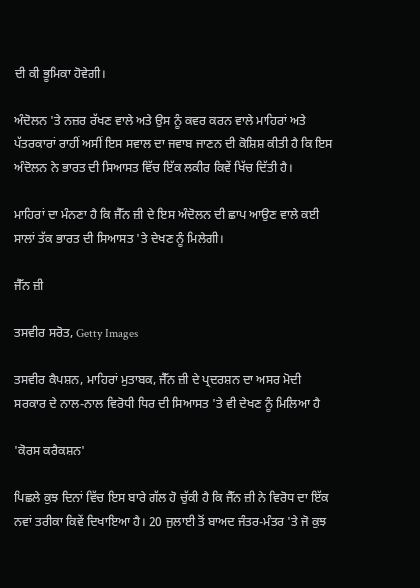ਦੀ ਕੀ ਭੂਮਿਕਾ ਹੋਵੇਗੀ।

ਅੰਦੋਲਨ 'ਤੇ ਨਜ਼ਰ ਰੱਖਣ ਵਾਲੇ ਅਤੇ ਉਸ ਨੂੰ ਕਵਰ ਕਰਨ ਵਾਲੇ ਮਾਹਿਰਾਂ ਅਤੇ ਪੱਤਰਕਾਰਾਂ ਰਾਹੀਂ ਅਸੀਂ ਇਸ ਸਵਾਲ ਦਾ ਜਵਾਬ ਜਾਣਨ ਦੀ ਕੋਸ਼ਿਸ਼ ਕੀਤੀ ਹੈ ਕਿ ਇਸ ਅੰਦੋਲਨ ਨੇ ਭਾਰਤ ਦੀ ਸਿਆਸਤ ਵਿੱਚ ਇੱਕ ਲਕੀਰ ਕਿਵੇਂ ਖਿੱਚ ਦਿੱਤੀ ਹੈ।

ਮਾਹਿਰਾਂ ਦਾ ਮੰਨਣਾ ਹੈ ਕਿ ਜੈੱਨ ਜ਼ੀ ਦੇ ਇਸ ਅੰਦੋਲਨ ਦੀ ਛਾਪ ਆਉਣ ਵਾਲੇ ਕਈ ਸਾਲਾਂ ਤੱਕ ਭਾਰਤ ਦੀ ਸਿਆਸਤ 'ਤੇ ਦੇਖਣ ਨੂੰ ਮਿਲੇਗੀ।

ਜੈੱਨ ਜ਼ੀ

ਤਸਵੀਰ ਸਰੋਤ, Getty Images

ਤਸਵੀਰ ਕੈਪਸ਼ਨ, ਮਾਹਿਰਾਂ ਮੁਤਾਬਕ, ਜੈੱਨ ਜ਼ੀ ਦੇ ਪ੍ਰਦਰਸ਼ਨ ਦਾ ਅਸਰ ਮੋਦੀ ਸਰਕਾਰ ਦੇ ਨਾਲ-ਨਾਲ ਵਿਰੋਧੀ ਧਿਰ ਦੀ ਸਿਆਸਤ 'ਤੇ ਵੀ ਦੇਖਣ ਨੂੰ ਮਿਲਿਆ ਹੈ

'ਕੋਰਸ ਕਰੈਕਸ਼ਨ'

ਪਿਛਲੇ ਕੁਝ ਦਿਨਾਂ ਵਿੱਚ ਇਸ ਬਾਰੇ ਗੱਲ ਹੋ ਚੁੱਕੀ ਹੈ ਕਿ ਜੈੱਨ ਜ਼ੀ ਨੇ ਵਿਰੋਧ ਦਾ ਇੱਕ ਨਵਾਂ ਤਰੀਕਾ ਕਿਵੇਂ ਦਿਖਾਇਆ ਹੈ। 20 ਜੁਲਾਈ ਤੋਂ ਬਾਅਦ ਜੰਤਰ-ਮੰਤਰ 'ਤੇ ਜੋ ਕੁਝ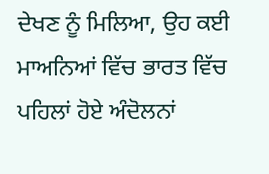ਦੇਖਣ ਨੂੰ ਮਿਲਿਆ, ਉਹ ਕਈ ਮਾਅਨਿਆਂ ਵਿੱਚ ਭਾਰਤ ਵਿੱਚ ਪਹਿਲਾਂ ਹੋਏ ਅੰਦੋਲਨਾਂ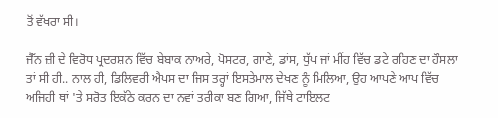ਤੋਂ ਵੱਖਰਾ ਸੀ।

ਜੈੱਨ ਜ਼ੀ ਦੇ ਵਿਰੋਧ ਪ੍ਰਦਰਸ਼ਨ ਵਿੱਚ ਬੇਬਾਕ ਨਾਅਰੇ, ਪੋਸਟਰ, ਗਾਣੇ, ਡਾਂਸ, ਧੁੱਪ ਜਾਂ ਮੀਂਹ ਵਿੱਚ ਡਟੇ ਰਹਿਣ ਦਾ ਹੌਸਲਾ ਤਾਂ ਸੀ ਹੀ.. ਨਾਲ ਹੀ, ਡਿਲਿਵਰੀ ਐਪਸ ਦਾ ਜਿਸ ਤਰ੍ਹਾਂ ਇਸਤੇਮਾਲ ਦੇਖਣ ਨੂੰ ਮਿਲਿਆ, ਉਹ ਆਪਣੇ ਆਪ ਵਿੱਚ ਅਜਿਹੀ ਥਾਂ 'ਤੇ ਸਰੋਤ ਇਕੱਠੇ ਕਰਨ ਦਾ ਨਵਾਂ ਤਰੀਕਾ ਬਣ ਗਿਆ, ਜਿੱਥੇ ਟਾਇਲਟ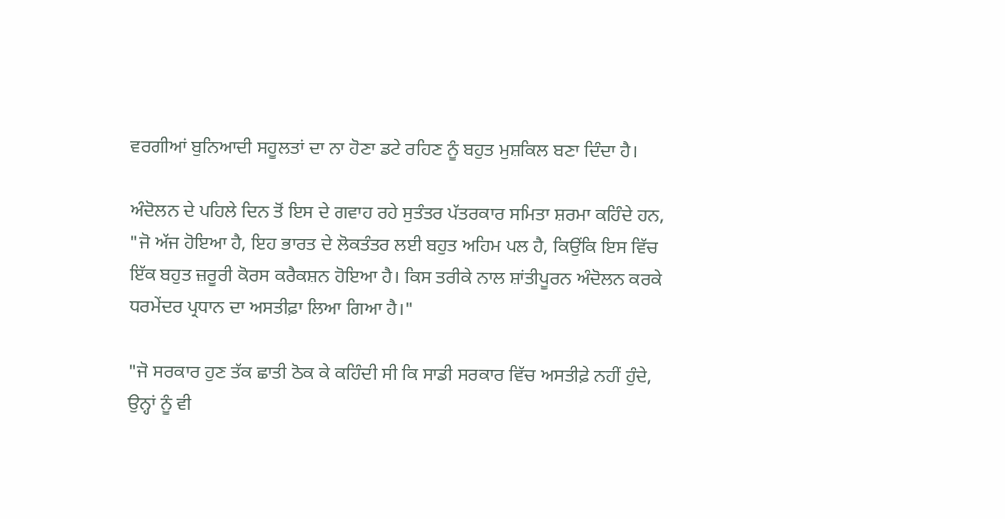ਵਰਗੀਆਂ ਬੁਨਿਆਦੀ ਸਹੂਲਤਾਂ ਦਾ ਨਾ ਹੋਣਾ ਡਟੇ ਰਹਿਣ ਨੂੰ ਬਹੁਤ ਮੁਸ਼ਕਿਲ ਬਣਾ ਦਿੰਦਾ ਹੈ।

ਅੰਦੋਲਨ ਦੇ ਪਹਿਲੇ ਦਿਨ ਤੋਂ ਇਸ ਦੇ ਗਵਾਹ ਰਹੇ ਸੁਤੰਤਰ ਪੱਤਰਕਾਰ ਸਮਿਤਾ ਸ਼ਰਮਾ ਕਹਿੰਦੇ ਹਨ, "ਜੋ ਅੱਜ ਹੋਇਆ ਹੈ, ਇਹ ਭਾਰਤ ਦੇ ਲੋਕਤੰਤਰ ਲਈ ਬਹੁਤ ਅਹਿਮ ਪਲ ਹੈ, ਕਿਉਂਕਿ ਇਸ ਵਿੱਚ ਇੱਕ ਬਹੁਤ ਜ਼ਰੂਰੀ ਕੋਰਸ ਕਰੈਕਸ਼ਨ ਹੋਇਆ ਹੈ। ਕਿਸ ਤਰੀਕੇ ਨਾਲ ਸ਼ਾਂਤੀਪੂਰਨ ਅੰਦੋਲਨ ਕਰਕੇ ਧਰਮੇਂਦਰ ਪ੍ਰਧਾਨ ਦਾ ਅਸਤੀਫ਼ਾ ਲਿਆ ਗਿਆ ਹੈ।"

"ਜੋ ਸਰਕਾਰ ਹੁਣ ਤੱਕ ਛਾਤੀ ਠੋਕ ਕੇ ਕਹਿੰਦੀ ਸੀ ਕਿ ਸਾਡੀ ਸਰਕਾਰ ਵਿੱਚ ਅਸਤੀਫ਼ੇ ਨਹੀਂ ਹੁੰਦੇ, ਉਨ੍ਹਾਂ ਨੂੰ ਵੀ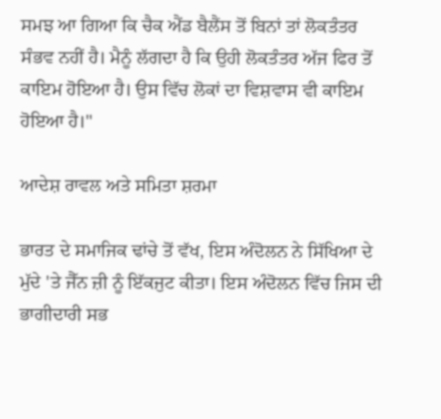ਸਮਝ ਆ ਗਿਆ ਕਿ ਚੈਕ ਐਂਡ ਬੈਲੈਂਸ ਤੋਂ ਬਿਨਾਂ ਤਾਂ ਲੋਕਤੰਤਰ ਸੰਭਵ ਨਹੀਂ ਹੈ। ਮੈਨੂੰ ਲੱਗਦਾ ਹੈ ਕਿ ਉਹੀ ਲੋਕਤੰਤਰ ਅੱਜ ਫਿਰ ਤੋਂ ਕਾਇਮ ਹੋਇਆ ਹੈ। ਉਸ ਵਿੱਚ ਲੋਕਾਂ ਦਾ ਵਿਸ਼ਵਾਸ ਵੀ ਕਾਇਮ ਹੋਇਆ ਹੈ।"

ਆਦੇਸ਼ ਰਾਵਲ ਅਤੇ ਸਮਿਤਾ ਸ਼ਰਮਾ

ਭਾਰਤ ਦੇ ਸਮਾਜਿਕ ਢਾਂਚੇ ਤੋਂ ਵੱਖ, ਇਸ ਅੰਦੋਲਨ ਨੇ ਸਿੱਖਿਆ ਦੇ ਮੁੱਦੇ 'ਤੇ ਜੈੱਨ ਜ਼ੀ ਨੂੰ ਇੱਕਜੁਟ ਕੀਤਾ। ਇਸ ਅੰਦੋਲਨ ਵਿੱਚ ਜਿਸ ਦੀ ਭਾਗੀਦਾਰੀ ਸਭ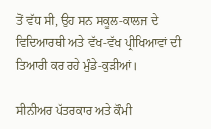ਤੋਂ ਵੱਧ ਸੀ, ਉਹ ਸਨ ਸਕੂਲ-ਕਾਲਜ ਦੇ ਵਿਦਿਆਰਥੀ ਅਤੇ ਵੱਖ-ਵੱਖ ਪ੍ਰੀਖਿਆਵਾਂ ਦੀ ਤਿਆਰੀ ਕਰ ਰਹੇ ਮੁੰਡੇ-ਕੁੜੀਆਂ।

ਸੀਨੀਅਰ ਪੱਤਰਕਾਰ ਅਤੇ ਕੌਮੀ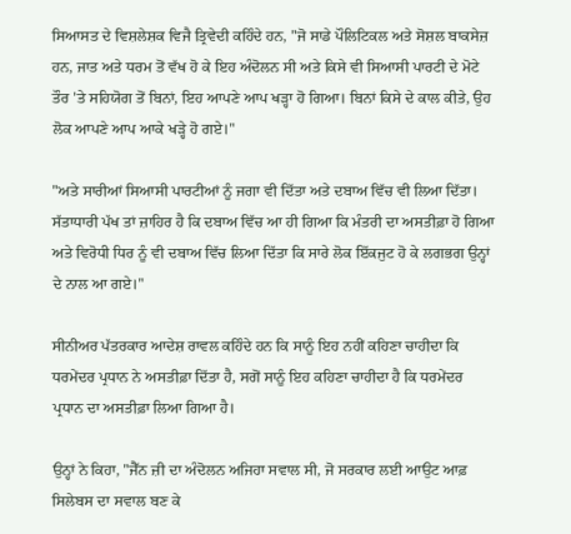ਸਿਆਸਤ ਦੇ ਵਿਸ਼ਲੇਸ਼ਕ ਵਿਜੈ ਤ੍ਰਿਵੇਦੀ ਕਹਿੰਦੇ ਹਨ, "ਜੋ ਸਾਡੇ ਪੌਲਿਟਿਕਲ ਅਤੇ ਸੋਸ਼ਲ ਬਾਕਸੇਜ਼ ਹਨ, ਜਾਤ ਅਤੇ ਧਰਮ ਤੋਂ ਵੱਖ ਹੋ ਕੇ ਇਹ ਅੰਦੋਲਨ ਸੀ ਅਤੇ ਕਿਸੇ ਵੀ ਸਿਆਸੀ ਪਾਰਟੀ ਦੇ ਮੋਟੇ ਤੌਰ 'ਤੇ ਸਹਿਯੋਗ ਤੋਂ ਬਿਨਾਂ, ਇਹ ਆਪਣੇ ਆਪ ਖੜ੍ਹਾ ਹੋ ਗਿਆ। ਬਿਨਾਂ ਕਿਸੇ ਦੇ ਕਾਲ ਕੀਤੇ, ਉਹ ਲੋਕ ਆਪਣੇ ਆਪ ਆਕੇ ਖੜ੍ਹੇ ਹੋ ਗਏ।"

"ਅਤੇ ਸਾਰੀਆਂ ਸਿਆਸੀ ਪਾਰਟੀਆਂ ਨੂੰ ਜਗਾ ਵੀ ਦਿੱਤਾ ਅਤੇ ਦਬਾਅ ਵਿੱਚ ਵੀ ਲਿਆ ਦਿੱਤਾ। ਸੱਤਾਧਾਰੀ ਪੱਖ ਤਾਂ ਜ਼ਾਹਿਰ ਹੈ ਕਿ ਦਬਾਅ ਵਿੱਚ ਆ ਹੀ ਗਿਆ ਕਿ ਮੰਤਰੀ ਦਾ ਅਸਤੀਫ਼ਾ ਹੋ ਗਿਆ ਅਤੇ ਵਿਰੋਧੀ ਧਿਰ ਨੂੰ ਵੀ ਦਬਾਅ ਵਿੱਚ ਲਿਆ ਦਿੱਤਾ ਕਿ ਸਾਰੇ ਲੋਕ ਇੱਕਜੁਟ ਹੋ ਕੇ ਲਗਭਗ ਉਨ੍ਹਾਂ ਦੇ ਨਾਲ ਆ ਗਏ।"

ਸੀਨੀਅਰ ਪੱਤਰਕਾਰ ਆਦੇਸ਼ ਰਾਵਲ ਕਹਿੰਦੇ ਹਨ ਕਿ ਸਾਨੂੰ ਇਹ ਨਹੀਂ ਕਹਿਣਾ ਚਾਹੀਦਾ ਕਿ ਧਰਮੇਂਦਰ ਪ੍ਰਧਾਨ ਨੇ ਅਸਤੀਫ਼ਾ ਦਿੱਤਾ ਹੈ, ਸਗੋਂ ਸਾਨੂੰ ਇਹ ਕਹਿਣਾ ਚਾਹੀਦਾ ਹੈ ਕਿ ਧਰਮੇਂਦਰ ਪ੍ਰਧਾਨ ਦਾ ਅਸਤੀਫ਼ਾ ਲਿਆ ਗਿਆ ਹੈ।

ਉਨ੍ਹਾਂ ਨੇ ਕਿਹਾ, "ਜੈੱਨ ਜ਼ੀ ਦਾ ਅੰਦੋਲਨ ਅਜਿਹਾ ਸਵਾਲ ਸੀ, ਜੋ ਸਰਕਾਰ ਲਈ ਆਉਟ ਆਫ਼ ਸਿਲੇਬਸ ਦਾ ਸਵਾਲ ਬਣ ਕੇ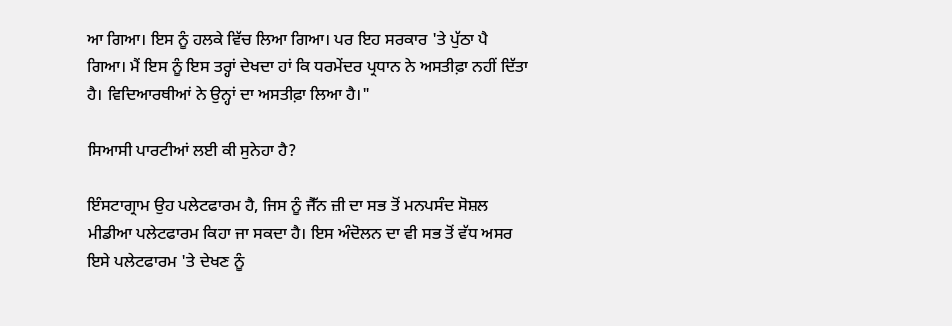ਆ ਗਿਆ। ਇਸ ਨੂੰ ਹਲਕੇ ਵਿੱਚ ਲਿਆ ਗਿਆ। ਪਰ ਇਹ ਸਰਕਾਰ 'ਤੇ ਪੁੱਠਾ ਪੈ ਗਿਆ। ਮੈਂ ਇਸ ਨੂੰ ਇਸ ਤਰ੍ਹਾਂ ਦੇਖਦਾ ਹਾਂ ਕਿ ਧਰਮੇਂਦਰ ਪ੍ਰਧਾਨ ਨੇ ਅਸਤੀਫ਼ਾ ਨਹੀਂ ਦਿੱਤਾ ਹੈ। ਵਿਦਿਆਰਥੀਆਂ ਨੇ ਉਨ੍ਹਾਂ ਦਾ ਅਸਤੀਫ਼ਾ ਲਿਆ ਹੈ।"

ਸਿਆਸੀ ਪਾਰਟੀਆਂ ਲਈ ਕੀ ਸੁਨੇਹਾ ਹੈ?

ਇੰਸਟਾਗ੍ਰਾਮ ਉਹ ਪਲੇਟਫਾਰਮ ਹੈ, ਜਿਸ ਨੂੰ ਜੈੱਨ ਜ਼ੀ ਦਾ ਸਭ ਤੋਂ ਮਨਪਸੰਦ ਸੋਸ਼ਲ ਮੀਡੀਆ ਪਲੇਟਫਾਰਮ ਕਿਹਾ ਜਾ ਸਕਦਾ ਹੈ। ਇਸ ਅੰਦੋਲਨ ਦਾ ਵੀ ਸਭ ਤੋਂ ਵੱਧ ਅਸਰ ਇਸੇ ਪਲੇਟਫਾਰਮ 'ਤੇ ਦੇਖਣ ਨੂੰ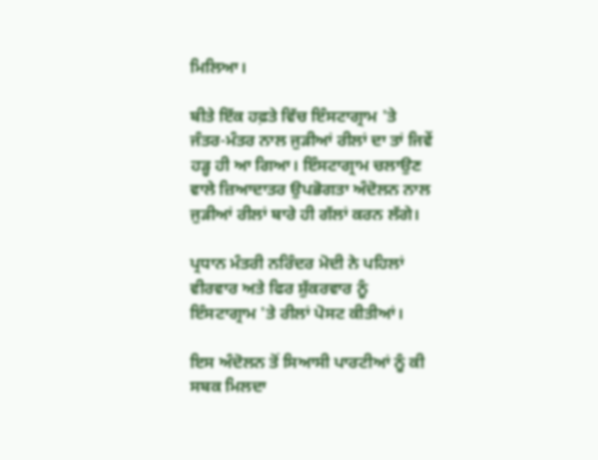ਮਿਲਿਆ।

ਬੀਤੇ ਇੱਕ ਹਫ਼ਤੇ ਵਿੱਚ ਇੰਸਟਾਗ੍ਰਾਮ 'ਤੇ ਜੰਤਰ-ਮੰਤਰ ਨਾਲ ਜੁੜੀਆਂ ਰੀਲਾਂ ਦਾ ਤਾਂ ਜਿਵੇਂ ਹੜ੍ਹ ਹੀ ਆ ਗਿਆ। ਇੰਸਟਾਗ੍ਰਾਮ ਚਲਾਉਣ ਵਾਲੇ ਜ਼ਿਆਦਾਤਰ ਉਪਭੋਗਤਾ ਅੰਦੋਲਨ ਨਾਲ ਜੁੜੀਆਂ ਰੀਲਾਂ ਬਾਰੇ ਹੀ ਗੱਲਾਂ ਕਰਨ ਲੱਗੇ।

ਪ੍ਰਧਾਨ ਮੰਤਰੀ ਨਰਿੰਦਰ ਮੋਦੀ ਨੇ ਪਹਿਲਾਂ ਵੀਰਵਾਰ ਅਤੇ ਫਿਰ ਸ਼ੁੱਕਰਵਾਰ ਨੂੰ ਇੰਸਟਾਗ੍ਰਾਮ 'ਤੇ ਰੀਲਾਂ ਪੋਸਟ ਕੀਤੀਆਂ।

ਇਸ ਅੰਦੋਲਨ ਤੋਂ ਸਿਆਸੀ ਪਾਰਟੀਆਂ ਨੂੰ ਕੀ ਸਬਕ ਮਿਲਦਾ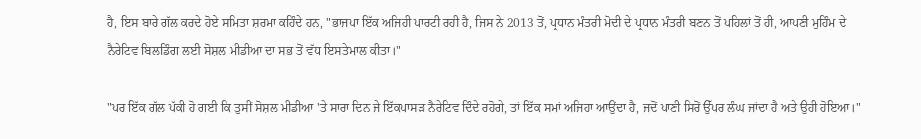ਹੈ, ਇਸ ਬਾਰੇ ਗੱਲ ਕਰਦੇ ਹੋਏ ਸਮਿਤਾ ਸ਼ਰਮਾ ਕਹਿੰਦੇ ਹਨ, "ਭਾਜਪਾ ਇੱਕ ਅਜਿਹੀ ਪਾਰਟੀ ਰਹੀ ਹੈ, ਜਿਸ ਨੇ 2013 ਤੋਂ, ਪ੍ਰਧਾਨ ਮੰਤਰੀ ਮੋਦੀ ਦੇ ਪ੍ਰਧਾਨ ਮੰਤਰੀ ਬਣਨ ਤੋਂ ਪਹਿਲਾਂ ਤੋਂ ਹੀ, ਆਪਣੀ ਮੁਹਿੰਮ ਦੇ ਨੈਰੇਟਿਵ ਬਿਲਡਿੰਗ ਲਈ ਸੋਸ਼ਲ ਮੀਡੀਆ ਦਾ ਸਭ ਤੋਂ ਵੱਧ ਇਸਤੇਮਾਲ ਕੀਤਾ।"

"ਪਰ ਇੱਕ ਗੱਲ ਪੱਕੀ ਹੋ ਗਈ ਕਿ ਤੁਸੀਂ ਸੋਸ਼ਲ ਮੀਡੀਆ 'ਤੇ ਸਾਰਾ ਦਿਨ ਜੇ ਇੱਕਪਾਸੜ ਨੈਰੇਟਿਵ ਦਿੰਦੇ ਰਹੋਗੇ, ਤਾਂ ਇੱਕ ਸਮਾਂ ਅਜਿਹਾ ਆਉਂਦਾ ਹੈ, ਜਦੋਂ ਪਾਣੀ ਸਿਰੋਂ ਉੱਪਰ ਲੰਘ ਜਾਂਦਾ ਹੈ ਅਤੇ ਉਹੀ ਹੋਇਆ।"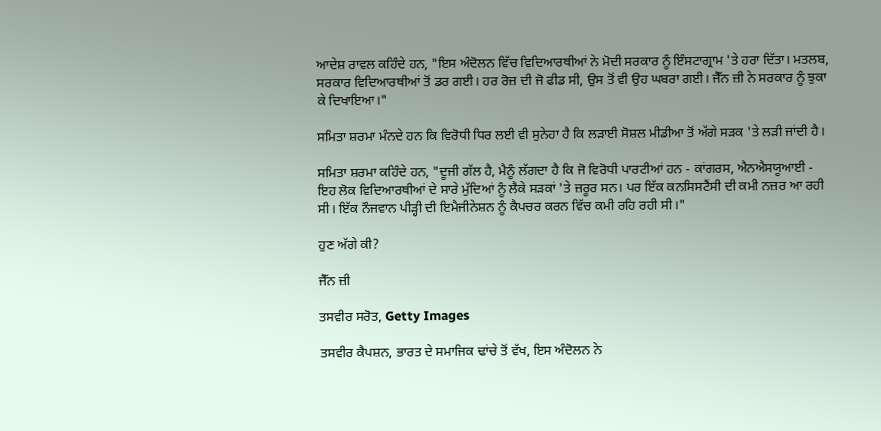ਆਦੇਸ਼ ਰਾਵਲ ਕਹਿੰਦੇ ਹਨ, "ਇਸ ਅੰਦੋਲਨ ਵਿੱਚ ਵਿਦਿਆਰਥੀਆਂ ਨੇ ਮੋਦੀ ਸਰਕਾਰ ਨੂੰ ਇੰਸਟਾਗ੍ਰਾਮ 'ਤੇ ਹਰਾ ਦਿੱਤਾ। ਮਤਲਬ, ਸਰਕਾਰ ਵਿਦਿਆਰਥੀਆਂ ਤੋਂ ਡਰ ਗਈ। ਹਰ ਰੋਜ਼ ਦੀ ਜੋ ਫੀਡ ਸੀ, ਉਸ ਤੋਂ ਵੀ ਉਹ ਘਬਰਾ ਗਈ। ਜੈੱਨ ਜ਼ੀ ਨੇ ਸਰਕਾਰ ਨੂੰ ਝੁਕਾ ਕੇ ਦਿਖਾਇਆ।"

ਸਮਿਤਾ ਸ਼ਰਮਾ ਮੰਨਦੇ ਹਨ ਕਿ ਵਿਰੋਧੀ ਧਿਰ ਲਈ ਵੀ ਸੁਨੇਹਾ ਹੈ ਕਿ ਲੜਾਈ ਸੋਸ਼ਲ ਮੀਡੀਆ ਤੋਂ ਅੱਗੇ ਸੜਕ 'ਤੇ ਲੜੀ ਜਾਂਦੀ ਹੈ।

ਸਮਿਤਾ ਸ਼ਰਮਾ ਕਹਿੰਦੇ ਹਨ, "ਦੂਜੀ ਗੱਲ ਹੈ, ਮੈਨੂੰ ਲੱਗਦਾ ਹੈ ਕਿ ਜੋ ਵਿਰੋਧੀ ਪਾਰਟੀਆਂ ਹਨ - ਕਾਂਗਰਸ, ਐਨਐਸਯੂਆਈ - ਇਹ ਲੋਕ ਵਿਦਿਆਰਥੀਆਂ ਦੇ ਸਾਰੇ ਮੁੱਦਿਆਂ ਨੂੰ ਲੈਕੇ ਸੜਕਾਂ 'ਤੇ ਜ਼ਰੂਰ ਸਨ। ਪਰ ਇੱਕ ਕਨਸਿਸਟੈਂਸੀ ਦੀ ਕਮੀ ਨਜ਼ਰ ਆ ਰਹੀ ਸੀ। ਇੱਕ ਨੌਜਵਾਨ ਪੀੜ੍ਹੀ ਦੀ ਇਮੈਜੀਨੇਸ਼ਨ ਨੂੰ ਕੈਪਚਰ ਕਰਨ ਵਿੱਚ ਕਮੀ ਰਹਿ ਰਹੀ ਸੀ।"

ਹੁਣ ਅੱਗੇ ਕੀ?

ਜੈੱਨ ਜ਼ੀ

ਤਸਵੀਰ ਸਰੋਤ, Getty Images

ਤਸਵੀਰ ਕੈਪਸ਼ਨ, ਭਾਰਤ ਦੇ ਸਮਾਜਿਕ ਢਾਂਚੇ ਤੋਂ ਵੱਖ, ਇਸ ਅੰਦੋਲਨ ਨੇ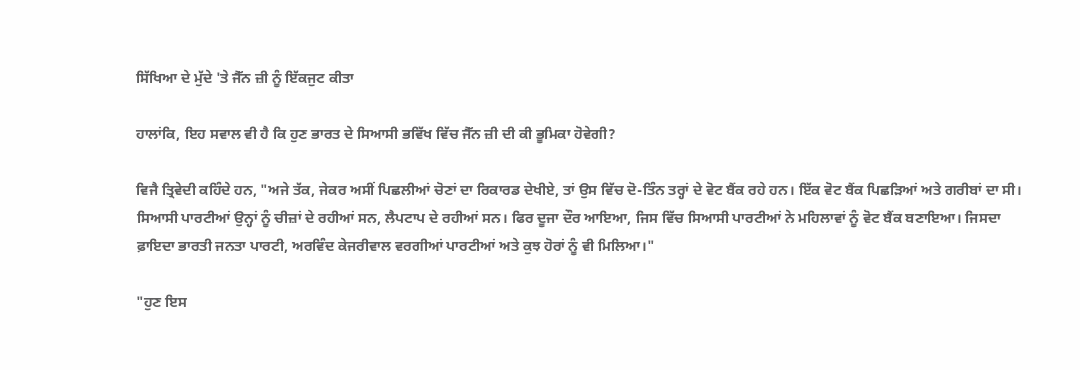ਸਿੱਖਿਆ ਦੇ ਮੁੱਦੇ 'ਤੇ ਜੈੱਨ ਜ਼ੀ ਨੂੰ ਇੱਕਜੁਟ ਕੀਤਾ

ਹਾਲਾਂਕਿ, ਇਹ ਸਵਾਲ ਵੀ ਹੈ ਕਿ ਹੁਣ ਭਾਰਤ ਦੇ ਸਿਆਸੀ ਭਵਿੱਖ ਵਿੱਚ ਜੈੱਨ ਜ਼ੀ ਦੀ ਕੀ ਭੂਮਿਕਾ ਹੋਵੇਗੀ?

ਵਿਜੈ ਤ੍ਰਿਵੇਦੀ ਕਹਿੰਦੇ ਹਨ, "ਅਜੇ ਤੱਕ, ਜੇਕਰ ਅਸੀਂ ਪਿਛਲੀਆਂ ਚੋਣਾਂ ਦਾ ਰਿਕਾਰਡ ਦੇਖੀਏ, ਤਾਂ ਉਸ ਵਿੱਚ ਦੋ-ਤਿੰਨ ਤਰ੍ਹਾਂ ਦੇ ਵੋਟ ਬੈਂਕ ਰਹੇ ਹਨ। ਇੱਕ ਵੋਟ ਬੈਂਕ ਪਿਛੜਿਆਂ ਅਤੇ ਗਰੀਬਾਂ ਦਾ ਸੀ। ਸਿਆਸੀ ਪਾਰਟੀਆਂ ਉਨ੍ਹਾਂ ਨੂੰ ਚੀਜ਼ਾਂ ਦੇ ਰਹੀਆਂ ਸਨ, ਲੈਪਟਾਪ ਦੇ ਰਹੀਆਂ ਸਨ। ਫਿਰ ਦੂਜਾ ਦੌਰ ਆਇਆ, ਜਿਸ ਵਿੱਚ ਸਿਆਸੀ ਪਾਰਟੀਆਂ ਨੇ ਮਹਿਲਾਵਾਂ ਨੂੰ ਵੋਟ ਬੈਂਕ ਬਣਾਇਆ। ਜਿਸਦਾ ਫ਼ਾਇਦਾ ਭਾਰਤੀ ਜਨਤਾ ਪਾਰਟੀ, ਅਰਵਿੰਦ ਕੇਜਰੀਵਾਲ ਵਰਗੀਆਂ ਪਾਰਟੀਆਂ ਅਤੇ ਕੁਝ ਹੋਰਾਂ ਨੂੰ ਵੀ ਮਿਲਿਆ।"

"ਹੁਣ ਇਸ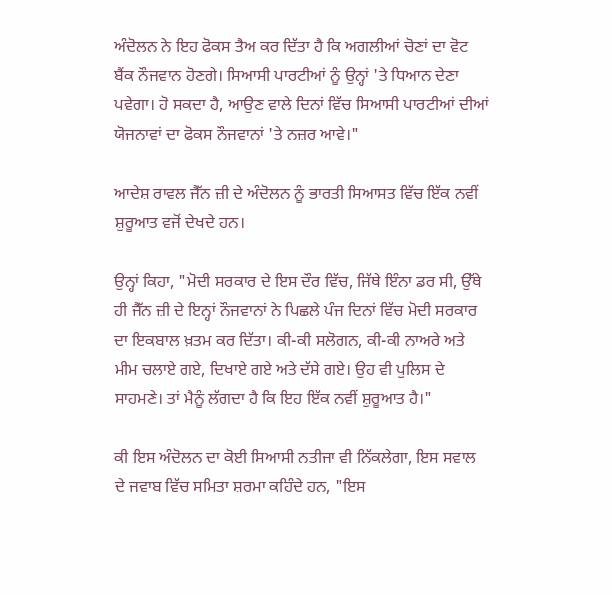ਅੰਦੋਲਨ ਨੇ ਇਹ ਫੋਕਸ ਤੈਅ ਕਰ ਦਿੱਤਾ ਹੈ ਕਿ ਅਗਲੀਆਂ ਚੋਣਾਂ ਦਾ ਵੋਟ ਬੈਂਕ ਨੌਜਵਾਨ ਹੋਣਗੇ। ਸਿਆਸੀ ਪਾਰਟੀਆਂ ਨੂੰ ਉਨ੍ਹਾਂ 'ਤੇ ਧਿਆਨ ਦੇਣਾ ਪਵੇਗਾ। ਹੋ ਸਕਦਾ ਹੈ, ਆਉਣ ਵਾਲੇ ਦਿਨਾਂ ਵਿੱਚ ਸਿਆਸੀ ਪਾਰਟੀਆਂ ਦੀਆਂ ਯੋਜਨਾਵਾਂ ਦਾ ਫੋਕਸ ਨੌਜਵਾਨਾਂ 'ਤੇ ਨਜ਼ਰ ਆਵੇ।"

ਆਦੇਸ਼ ਰਾਵਲ ਜੈੱਨ ਜ਼ੀ ਦੇ ਅੰਦੋਲਨ ਨੂੰ ਭਾਰਤੀ ਸਿਆਸਤ ਵਿੱਚ ਇੱਕ ਨਵੀਂ ਸ਼ੁਰੂਆਤ ਵਜੋਂ ਦੇਖਦੇ ਹਨ।

ਉਨ੍ਹਾਂ ਕਿਹਾ, "ਮੋਦੀ ਸਰਕਾਰ ਦੇ ਇਸ ਦੌਰ ਵਿੱਚ, ਜਿੱਥੇ ਇੰਨਾ ਡਰ ਸੀ, ਉੱਥੇ ਹੀ ਜੈੱਨ ਜ਼ੀ ਦੇ ਇਨ੍ਹਾਂ ਨੌਜਵਾਨਾਂ ਨੇ ਪਿਛਲੇ ਪੰਜ ਦਿਨਾਂ ਵਿੱਚ ਮੋਦੀ ਸਰਕਾਰ ਦਾ ਇਕਬਾਲ ਖ਼ਤਮ ਕਰ ਦਿੱਤਾ। ਕੀ-ਕੀ ਸਲੋਗਨ, ਕੀ-ਕੀ ਨਾਅਰੇ ਅਤੇ ਮੀਮ ਚਲਾਏ ਗਏ, ਦਿਖਾਏ ਗਏ ਅਤੇ ਦੱਸੇ ਗਏ। ਉਹ ਵੀ ਪੁਲਿਸ ਦੇ ਸਾਹਮਣੇ। ਤਾਂ ਮੈਨੂੰ ਲੱਗਦਾ ਹੈ ਕਿ ਇਹ ਇੱਕ ਨਵੀਂ ਸ਼ੁਰੂਆਤ ਹੈ।"

ਕੀ ਇਸ ਅੰਦੋਲਨ ਦਾ ਕੋਈ ਸਿਆਸੀ ਨਤੀਜਾ ਵੀ ਨਿੱਕਲੇਗਾ, ਇਸ ਸਵਾਲ ਦੇ ਜਵਾਬ ਵਿੱਚ ਸਮਿਤਾ ਸ਼ਰਮਾ ਕਹਿੰਦੇ ਹਨ, "ਇਸ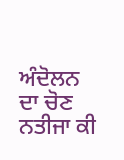ਅੰਦੋਲਨ ਦਾ ਚੋਣ ਨਤੀਜਾ ਕੀ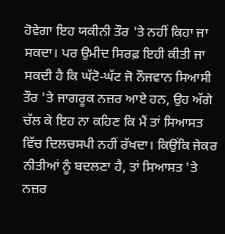ਹੋਵੇਗਾ ਇਹ ਯਕੀਨੀ ਤੌਰ 'ਤੇ ਨਹੀਂ ਕਿਹਾ ਜਾ ਸਕਦਾ। ਪਰ ਉਮੀਦ ਸਿਰਫ਼ ਇਹੀ ਕੀਤੀ ਜਾ ਸਕਦੀ ਹੈ ਕਿ ਘੱਟੋ-ਘੱਟ ਜੋ ਨੌਜਵਾਨ ਸਿਆਸੀ ਤੌਰ 'ਤੇ ਜਾਗਰੂਕ ਨਜ਼ਰ ਆਏ ਹਨ, ਉਹ ਅੱਗੇ ਚੱਲ ਕੇ ਇਹ ਨਾ ਕਹਿਣ ਕਿ ਮੈਂ ਤਾਂ ਸਿਆਸਤ ਵਿੱਚ ਦਿਲਚਸਪੀ ਨਹੀਂ ਰੱਖਦਾ। ਕਿਉਂਕਿ ਜੇਕਰ ਨੀਤੀਆਂ ਨੂੰ ਬਦਲਣਾ ਹੈ, ਤਾਂ ਸਿਆਸਤ 'ਤੇ ਨਜ਼ਰ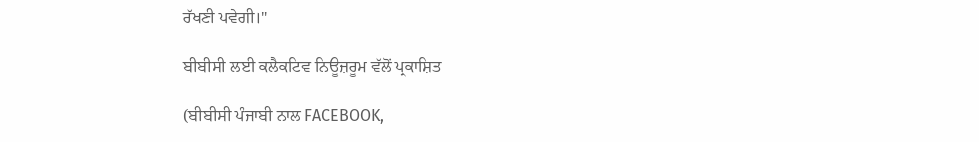ਰੱਖਣੀ ਪਵੇਗੀ।"

ਬੀਬੀਸੀ ਲਈ ਕਲੈਕਟਿਵ ਨਿਊਜ਼ਰੂਮ ਵੱਲੋਂ ਪ੍ਰਕਾਸ਼ਿਤ

(ਬੀਬੀਸੀ ਪੰਜਾਬੀ ਨਾਲ FACEBOOK,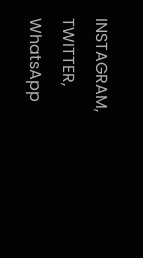INSTAGRAM, TWITTER, WhatsApp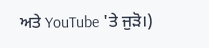ਅਤੇ YouTube 'ਤੇ ਜੁੜੋ।)